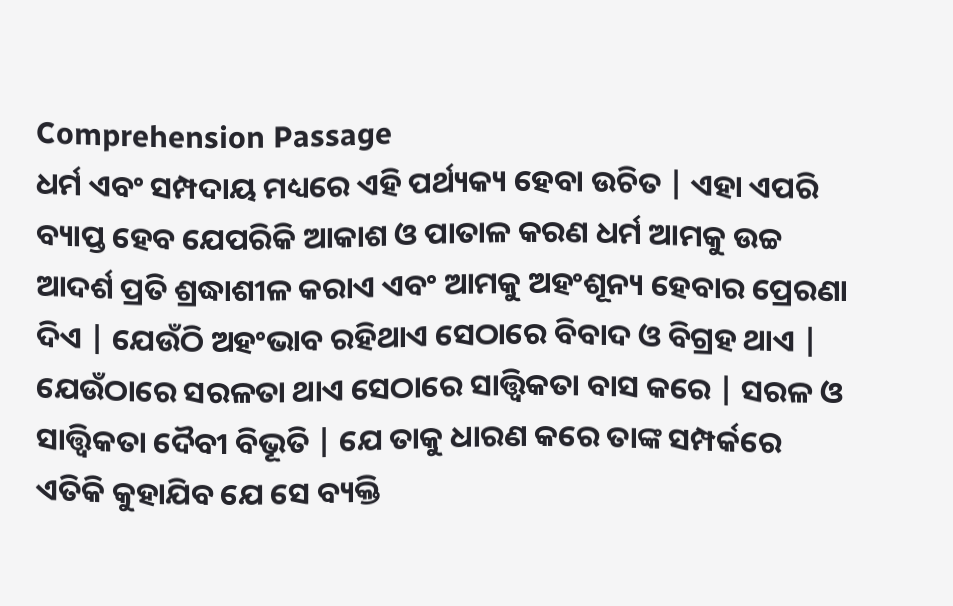Comprehension Passage
ଧର୍ମ ଏବଂ ସମ୍ପଦାୟ ମଧ୍ୟରେ ଏହି ପର୍ଥ୍ୟକ୍ୟ ହେବା ଉଚିତ | ଏହା ଏପରି ବ୍ୟାପ୍ତ ହେବ ଯେପରିକି ଆକାଶ ଓ ପାତାଳ କରଣ ଧର୍ମ ଆମକୁ ଉଚ୍ଚ ଆଦର୍ଶ ପ୍ରତି ଶ୍ରଦ୍ଧାଶୀଳ କରାଏ ଏବଂ ଆମକୁ ଅହଂଶୂନ୍ୟ ହେବାର ପ୍ରେରଣା ଦିଏ | ଯେଉଁଠି ଅହଂଭାବ ରହିଥାଏ ସେଠାରେ ବିବାଦ ଓ ବିଗ୍ରହ ଥାଏ | ଯେଉଁଠାରେ ସରଳତା ଥାଏ ସେଠାରେ ସାତ୍ତ୍ଵିକତା ବାସ କରେ | ସରଳ ଓ ସାତ୍ତ୍ଵିକତା ଦୈବୀ ବିଭୂତି | ଯେ ତାକୁ ଧାରଣ କରେ ତାଙ୍କ ସମ୍ପର୍କରେ ଏତିକି କୁହାଯିବ ଯେ ସେ ବ୍ୟକ୍ତି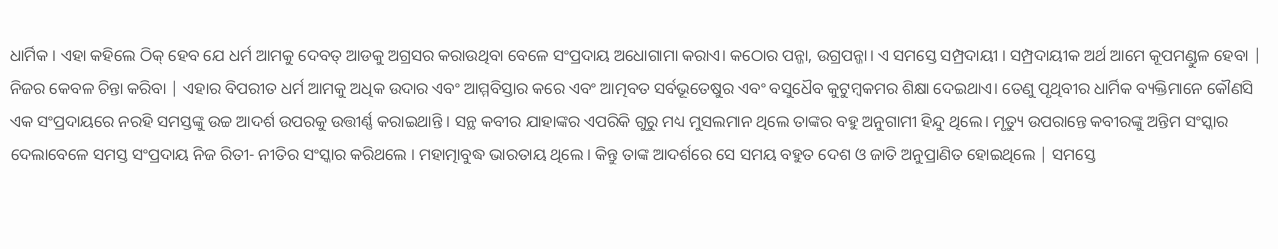ଧାର୍ମିକ । ଏହା କହିଲେ ଠିକ୍ ହେବ ଯେ ଧର୍ମ ଆମକୁ ଦେବତ୍ ଆଡକୁ ଅଗ୍ରସର କରାଉଥିବା ବେଳେ ସଂପ୍ରଦାୟ ଅଧୋଗାମା କରାଏ। କଠୋର ପନ୍ଜା, ଉଗ୍ରପନ୍ଜା। ଏ ସମସ୍ତେ ସମ୍ପ୍ରଦାୟୀ । ସମ୍ପ୍ରଦାୟୀକ ଅର୍ଥ ଆମେ କୂପମଣ୍ଡୁଳ ହେବା | ନିଜର କେବଳ ଚିନ୍ତା କରିବା | ଏହାର ବିପରୀତ ଧର୍ମ ଆମକୁ ଅଧିକ ଉଦାର ଏବଂ ଆମ୍ମବିସ୍ତାର କରେ ଏବଂ ଆତ୍ମବତ ସର୍ବଭୂତେଷୁର ଏବଂ ବସୁଧୈବ କୁଟୁମ୍ବକମର ଶିକ୍ଷା ଦେଇଥାଏ। ତେଣୁ ପୃଥିବୀର ଧାର୍ମିକ ବ୍ୟକ୍ତିମାନେ କୌଣସି ଏକ ସଂପ୍ରଦାୟରେ ନରହି ସମସ୍ତଙ୍କୁ ଉଚ୍ଚ ଆଦର୍ଶ ଉପରକୁ ଉତ୍ତୀର୍ଣ୍ଣ କରାଇଥାନ୍ତି । ସନ୍ଥ କବୀର ଯାହାଙ୍କର ଏପରିକି ଗୁରୁ ମଧ୍ୟ ମୁସଲମାନ ଥିଲେ ତାଙ୍କର ବହୁ ଅନୁଗାମୀ ହିନ୍ଦୁ ଥିଲେ। ମୃତ୍ୟୁ ଉପରାନ୍ତେ କବୀରଙ୍କୁ ଅନ୍ତିମ ସଂସ୍କାର ଦେଲାବେଳେ ସମସ୍ତ ସଂପ୍ରଦାୟ ନିଜ ରିତୀ- ନୀତିର ସଂସ୍କାର କରିଥଲେ । ମହାତ୍ମାବୁଦ୍ଧ ଭାରତାୟ ଥିଲେ । କିନ୍ତୁ ତାଙ୍କ ଆଦର୍ଶରେ ସେ ସମୟ ବହୁତ ଦେଶ ଓ ଜାତି ଅନୁପ୍ରାଣିତ ହୋଇଥିଲେ | ସମସ୍ତେ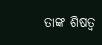ତାଙ୍କ ଶିଷତ୍ଵ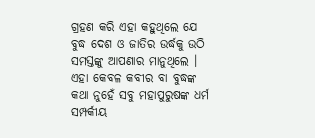ଗ୍ରହଣ କରି ଏହା କହୁଥିଲେ ଯେ ବୁଦ୍ଧ ଦେଶ ଓ ଜାତିର ଉର୍ଦ୍ଧକୁ ଉଠି ସମସ୍ତଙ୍କୁ ଆପଣାର ମାନୁଥିଲେ । ଏହା କେବଳ କବୀର ବା ବୁଦ୍ଧଙ୍କ କଥା ନୁହେଁ ସବୁ ମହାପୁରୁଷଙ୍କ ଧର୍ମ ସମ୍ପର୍କୀୟ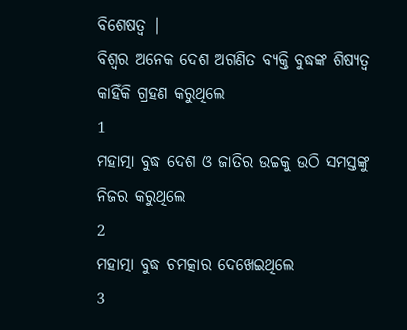ବିଶେଷତ୍ଵ |
ବିଶ୍ୱର ଅନେକ ଦେଶ ଅଗଣିତ ବ୍ୟକ୍ତି ବୁଦ୍ଧଙ୍କ ଶିଷ୍ୟତ୍ୱ କାହିଁକି ଗ୍ରହଣ କରୁଥିଲେ
1
ମହାତ୍ମା ବୁଦ୍ଧ ଦେଶ ଓ ଜାତିର ଉଚ୍ଚକୁ ଉଠି ସମସ୍ତଙ୍କୁ ନିଜର କରୁଥିଲେ
2
ମହାତ୍ମା ବୁଦ୍ଧ ଚମତ୍କାର ଦେଖେଇଥିଲେ
3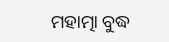ମହାତ୍ମା ବୁଦ୍ଧ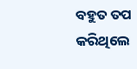ବହୁତ ତପ କରିଥିଲେ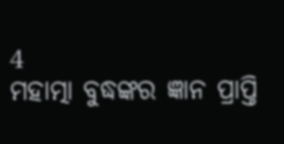4
ମହାତ୍ମା ବୁଦ୍ଧଙ୍କର ଜ୍ଞାନ ପ୍ରାପ୍ତି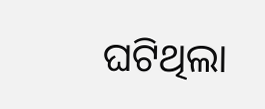ଘଟିଥିଲା